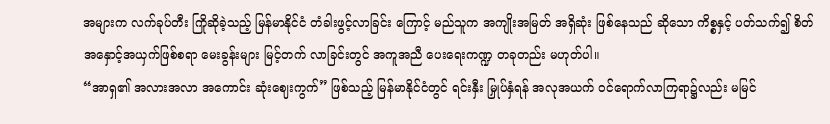အများက လက်ခုပ်တီး ကြိုဆိုခဲ့သည့် မြန်မာနိုင်ငံ တံခါးဖွင့်လာခြင်း ကြောင့် မည်သူက အကျိုးအမြတ် အရှိဆုံး ဖြစ်နေသည် ဆိုသော ကိစ္စနှင့် ပတ်သက်၍ စိတ်အနှောင့်အယှက်ဖြစ်စရာ မေးခွန်းများ မြင့်တက် လာခြင်းတွင် အကူအညီ ပေးရေးကဏ္ဍ တခုတည်း မဟုတ်ပါ။
“အာရှ၏ အလားအလာ အကောင်း ဆုံးဈေးကွက်” ဖြစ်သည့် မြန်မာနိုင်ငံတွင် ရင်းနှီး မြှုပ်နှံရန် အလုအယက် ဝင်ရောက်လာကြရာ၌လည်း မမြင်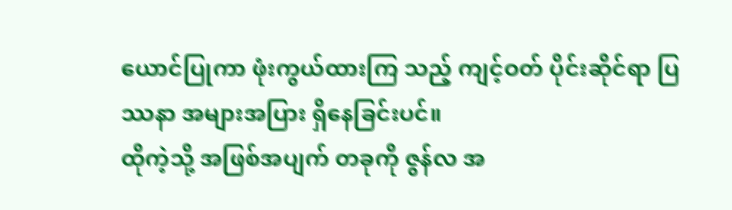ယောင်ပြုကာ ဖုံးကွယ်ထားကြ သည့် ကျင့်ဝတ် ပိုင်းဆိုင်ရာ ပြဿနာ အများအပြား ရှိနေခြင်းပင်။
ထိုကဲ့သို့ အဖြစ်အပျက် တခုကို ဇွန်လ အ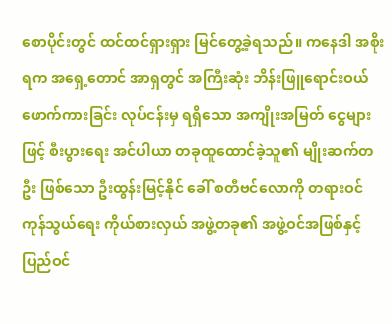စောပိုင်းတွင် ထင်ထင်ရှားရှား မြင်တွေ့ခဲ့ရသည်။ ကနေဒါ အစိုးရက အရှေ့တောင် အာရှတွင် အကြီးဆုံး ဘိန်းဖြူရောင်းဝယ်ဖောက်ကားခြင်း လုပ်ငန်းမှ ရရှိသော အကျိုးအမြတ် ငွေများ ဖြင့် စီးပွားရေး အင်ပါယာ တခုထူထောင်ခဲ့သူ၏ မျိုးဆက်တဦး ဖြစ်သော ဦးထွန်းမြင့်နိုင် ခေါ် စတီဗင်လောကို တရားဝင် ကုန်သွယ်ရေး ကိုယ်စားလှယ် အဖွဲ့တခု၏ အဖွဲ့ဝင်အဖြစ်နှင့် ပြည်ဝင်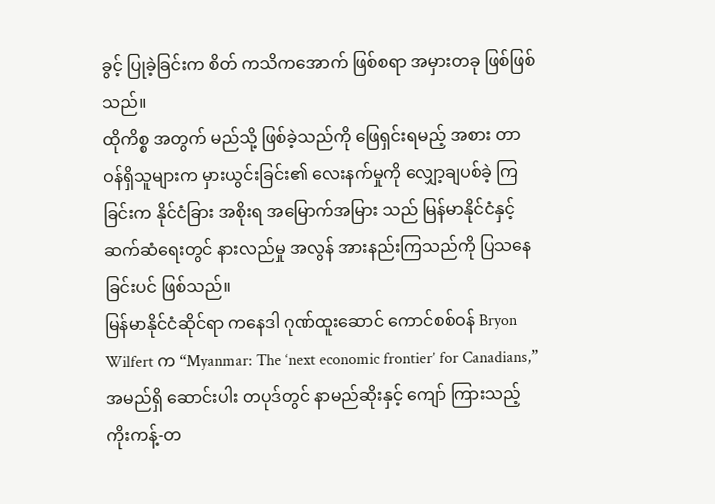ခွင့် ပြုခဲ့ခြင်းက စိတ် ကသိကအောက် ဖြစ်စရာ အမှားတခု ဖြစ်ဖြစ်သည်။
ထိုကိစ္စ အတွက် မည်သို့ ဖြစ်ခဲ့သည်ကို ဖြေရှင်းရမည့် အစား တာဝန်ရှိသူများက မှားယွင်းခြင်း၏ လေးနက်မှုကို လျှော့ချပစ်ခဲ့ ကြခြင်းက နိုင်ငံခြား အစိုးရ အမြောက်အမြား သည် မြန်မာနိုင်ငံနှင့် ဆက်ဆံရေးတွင် နားလည်မှု အလွန် အားနည်းကြသည်ကို ပြသနေခြင်းပင် ဖြစ်သည်။
မြန်မာနိုင်ငံဆိုင်ရာ ကနေဒါ ဂုဏ်ထူးဆောင် ကောင်စစ်ဝန် Bryon Wilfert က “Myanmar: The ‘next economic frontier’ for Canadians,” အမည်ရှိ ဆောင်းပါး တပုဒ်တွင် နာမည်ဆိုးနှင့် ကျော် ကြားသည့် ကိုးကန့်-တ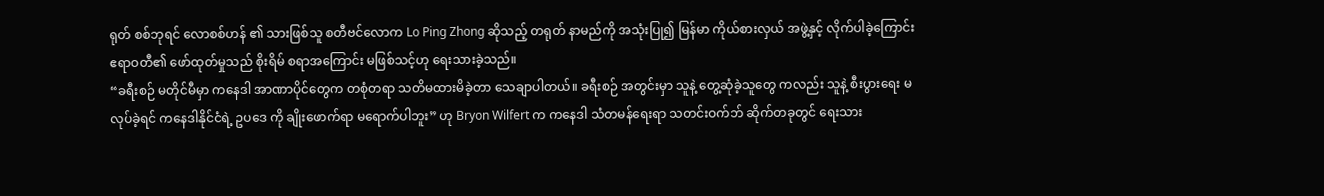ရုတ် စစ်ဘုရင် လောစစ်ဟန် ၏ သားဖြစ်သူ စတီဗင်လောက Lo Ping Zhong ဆိုသည့် တရုတ် နာမည်ကို အသုံးပြု၍ မြန်မာ ကိုယ်စားလှယ် အဖွဲ့နှင့် လိုက်ပါခဲ့ကြောင်း ဧရာဝတီ၏ ဖော်ထုတ်မှုသည် စိုးရိမ် စရာအကြောင်း မဖြစ်သင့်ဟု ရေးသားခဲ့သည်။
“ခရီးစဉ် မတိုင်မီမှာ ကနေဒါ အာဏာပိုင်တွေက တစုံတရာ သတိမထားမိခဲ့တာ သေချာပါတယ်။ ခရီးစဉ် အတွင်းမှာ သူနဲ့ တွေ့ဆုံခဲ့သူတွေ ကလည်း သူနဲ့ စီးပွားရေး မလုပ်ခဲ့ရင် ကနေဒါနိုင်ငံရဲ့ ဥပဒေ ကို ချိုးဖောက်ရာ မရောက်ပါဘူး” ဟု Bryon Wilfert က ကနေဒါ သံတမန်ရေးရာ သတင်းဝက်ဘ် ဆိုက်တခုတွင် ရေးသား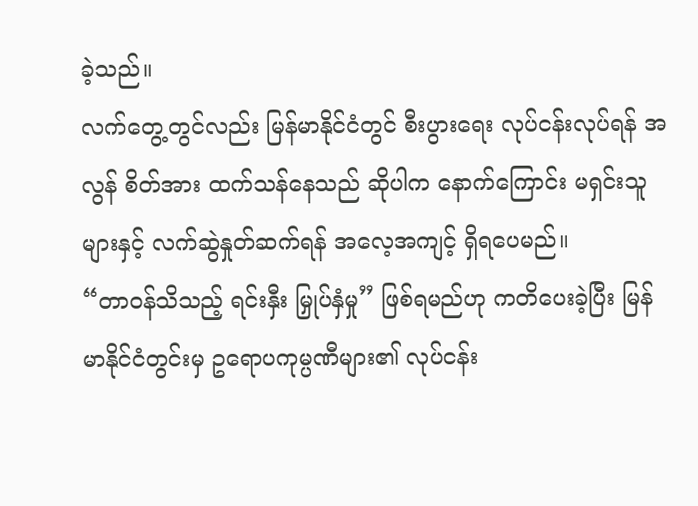ခဲ့သည်။
လက်တွေ့တွင်လည်း မြန်မာနိုင်ငံတွင် စီးပွားရေး လုပ်ငန်းလုပ်ရန် အလွန် စိတ်အား ထက်သန်နေသည် ဆိုပါက နောက်ကြောင်း မရှင်းသူများနှင့် လက်ဆွဲနှုတ်ဆက်ရန် အလေ့အကျင့် ရှိရပေမည်။
“တာဝန်သိသည့် ရင်းနှီး မြှုပ်နှံမှု” ဖြစ်ရမည်ဟု ကတိပေးခဲ့ပြီး မြန်မာနိုင်ငံတွင်းမှ ဥရောပကုမ္ပဏီများ၏ လုပ်ငန်း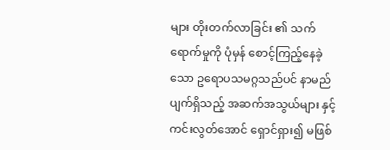များ တိုးတက်လာခြင်း ၏ သက်ရောက်မှုကို ပုံမှန် စောင့်ကြည့်နေခဲ့သော ဥရောပသမဂ္ဂသည်ပင် နာမည်ပျက်ရှိသည့် အဆက်အသွယ်များ နှင့် ကင်းလွတ်အောင် ရှောင်ရှား၍ မဖြစ်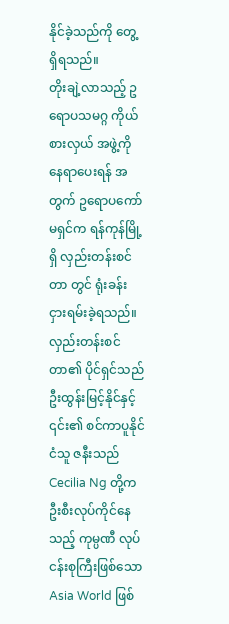နိုင်ခဲ့သည်ကို တွေ့ရှိရသည်။
တိုးချဲ့လာသည့် ဥရောပသမဂ္ဂ ကိုယ်စားလှယ် အဖွဲ့ကို နေရာပေးရန် အတွက် ဥရောပကော်မရှင်က ရန်ကုန်မြို့ရှိ လှည်းတန်းစင်တာ တွင် ရုံးခန်း ငှားရမ်းခဲ့ရသည်။ လှည်းတန်းစင်တာ၏ ပိုင်ရှင်သည် ဦးထွန်းမြင့်နိုင်နှင့် ၎င်း၏ စင်ကာပူနိုင်ငံသူ ဇနီးသည် Cecilia Ng တို့က ဦးစီးလုပ်ကိုင်နေသည့် ကုမ္ပဏီ လုပ်ငန်းစုကြီးဖြစ်သော Asia World ဖြစ်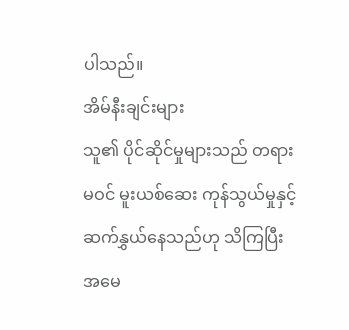ပါသည်။
အိမ်နီးချင်းများ
သူ၏ ပိုင်ဆိုင်မှုများသည် တရားမဝင် မူးယစ်ဆေး ကုန်သွယ်မှုနှင့် ဆက်နွှယ်နေသည်ဟု သိကြပြီး အမေ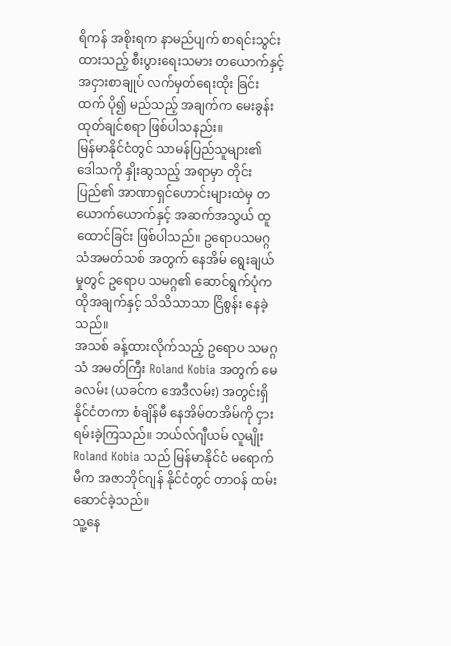ရိကန် အစိုးရက နာမည်ပျက် စာရင်းသွင်းထားသည့် စီးပွားရေးသမား တယောက်နှင့် အငှားစာချုပ် လက်မှတ်ရေးထိုး ခြင်းထက် ပို၍ မည်သည့် အချက်က မေးခွန်းထုတ်ချင်စရာ ဖြစ်ပါသနည်း။
မြန်မာနိုင်ငံတွင် သာမန်ပြည်သူများ၏ ဒေါသကို နှိုးဆွသည့် အရာမှာ တိုင်းပြည်၏ အာဏာရှင်ဟောင်းများထဲမှ တယောက်ယောက်နှင့် အဆက်အသွယ် ထူထောင်ခြင်း ဖြစ်ပါသည်။ ဥရောပသမဂ္ဂ သံအမတ်သစ် အတွက် နေအိမ် ရွေးချယ်မှုတွင် ဥရောပ သမဂ္ဂ၏ ဆောင်ရွက်ပုံက ထိုအချက်နှင့် သိသိသာသာ ငြိစွန်း နေခဲ့သည်။
အသစ် ခန့်ထားလိုက်သည့် ဥရောပ သမဂ္ဂသံ အမတ်ကြီး Roland Kobia အတွက် မေခလမ်း (ယခင်က အေဒီလမ်း) အတွင်းရှိ နိုင်ငံတကာ စံချိန်မီ နေအိမ်တအိမ်ကို ငှားရမ်းခဲ့ကြသည်။ ဘယ်လ်ဂျီယမ် လူမျိုး Roland Kobia သည် မြန်မာနိုင်ငံ မရောက်မီက အဇာဘိုင်ဂျန် နိုင်ငံတွင် တာဝန် ထမ်းဆောင်ခဲ့သည်။
သူ့နေ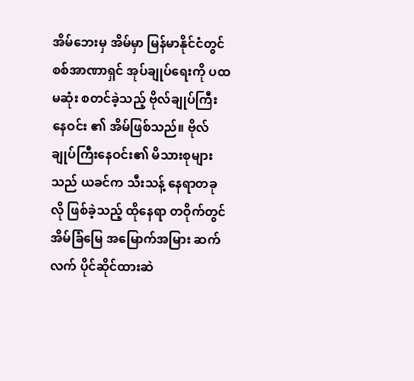အိမ်ဘေးမှ အိမ်မှာ မြန်မာနိုင်ငံတွင် စစ်အာဏာရှင် အုပ်ချုပ်ရေးကို ပထမဆုံး စတင်ခဲ့သည့် ဗိုလ်ချုပ်ကြီး နေဝင်း ၏ အိမ်ဖြစ်သည်။ ဗိုလ်ချုပ်ကြီးနေဝင်း၏ မိသားစုများသည် ယခင်က သီးသန့် နေရာတခုလို ဖြစ်ခဲ့သည့် ထိုနေရာ တဝိုက်တွင် အိမ်ခြံမြေ အမြောက်အမြား ဆက်လက် ပိုင်ဆိုင်ထားဆဲ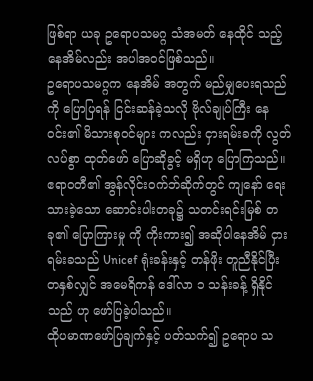ဖြစ်ရာ ယခု ဥရောပသမဂ္ဂ သံအမတ် နေထိုင် သည့် နေအိမ်လည်း အပါအဝင်ဖြစ်သည်။
ဥရောပသမဂ္ဂက နေအိမ် အတွက် မည်မျှပေးရသည်ကို ပြောပြရန် ငြင်းဆန်ခဲ့သလို ဗိုလ်ချုပ်ကြီး နေဝင်း၏ မိသားစုဝင်များ ကလည်း ငှားရမ်းခကို လွတ်လပ်စွာ ထုတ်ဖော် ပြောဆိုခွင့် မရှိဟု ပြောကြသည်။
ဧရာဝတီ၏ အွန်လိုင်းဝက်ဘ်ဆိုက်တွင် ကျနော် ရေးသားခဲ့သော ဆောင်းပါးတခု၌ သတင်းရင်းမြစ် တခု၏ ပြောကြားမှု ကို ကိုးကား၍ အဆိုပါနေအိမ် ငှားရမ်းခသည် Unicef ရုံးခန်းနှင့် တန်ဖိုး တူညီနိုင်ပြီး တနှစ်လျှင် အမေရိကန် ဒေါ်လာ ၁ သန်းခန့် ရှိနိုင်သည် ဟု ဖော်ပြခဲ့ပါသည်။
ထိုပမာဏဖော်ပြချက်နှင့် ပတ်သက်၍ ဥရောပ သ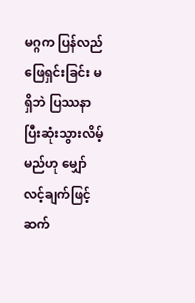မဂ္ဂက ပြန်လည်ဖြေရှင်းခြင်း မရှိဘဲ ပြဿနာ ပြီးဆုံးသွားလိမ့်မည်ဟု မျှော်လင့်ချက်ဖြင့် ဆက်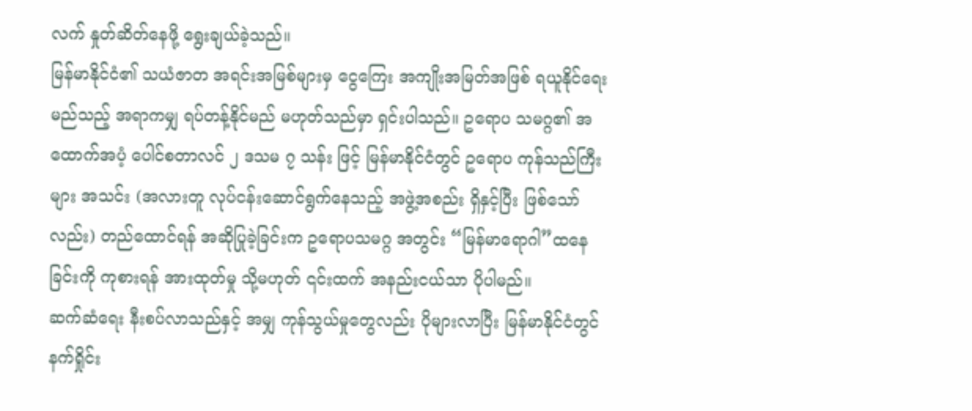လက် နှုတ်ဆိတ်နေဖို့ ရွေးချယ်ခဲ့သည်။
မြန်မာနိုင်ငံ၏ သယံဇာတ အရင်းအမြစ်များမှ ငွေကြေး အကျိုးအမြတ်အဖြစ် ရယူနိုင်ရေး မည်သည့် အရာကမျှ ရပ်တန့်နိုင်မည် မဟုတ်သည်မှာ ရှင်းပါသည်။ ဥရောပ သမဂ္ဂ၏ အထောက်အပံ့ ပေါင်စတာလင် ၂ ဒသမ ၇ သန်း ဖြင့် မြန်မာနိုင်ငံတွင် ဥရောပ ကုန်သည်ကြီးများ အသင်း (အလားတူ လုပ်ငန်းဆောင်ရွက်နေသည့် အဖွဲ့အစည်း ရှိနှင့်ပြီး ဖြစ်သော်လည်း) တည်ထောင်ရန် အဆိုပြုခဲ့ခြင်းက ဥရောပသမဂ္ဂ အတွင်း “မြန်မာရောဂါ”ထနေခြင်းကို ကုစားရန် အားထုတ်မှု သို့မဟုတ် ၎င်းထက် အနည်းငယ်သာ ပိုပါမည်။
ဆက်ဆံရေး နီးစပ်လာသည်နှင့် အမျှ ကုန်သွယ်မှုတွေလည်း ပိုများလာပြီး မြန်မာနိုင်ငံတွင် နက်ရှိုင်း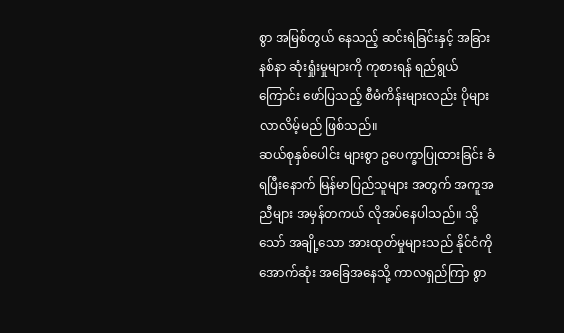စွာ အမြစ်တွယ် နေသည့် ဆင်းရဲခြင်းနှင့် အခြားနစ်နာ ဆုံးရှုံးမှုများကို ကုစားရန် ရည်ရွယ်ကြောင်း ဖော်ပြသည့် စီမံကိန်းများလည်း ပိုများ လာလိမ့်မည် ဖြစ်သည်။
ဆယ်စုနှစ်ပေါင်း များစွာ ဥပေက္ခာပြုထားခြင်း ခံရပြီးနောက် မြန်မာပြည်သူများ အတွက် အကူအညီများ အမှန်တကယ် လိုအပ်နေပါသည်။ သို့သော် အချို့သော အားထုတ်မှုများသည် နိုင်ငံကို အောက်ဆုံး အခြေအနေသို့ ကာလရှည်ကြာ စွာ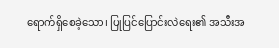ရောက်ရှိစေခဲ့သော၊ ပြုပြင်ပြောင်းလဲရေး၏ အသီးအ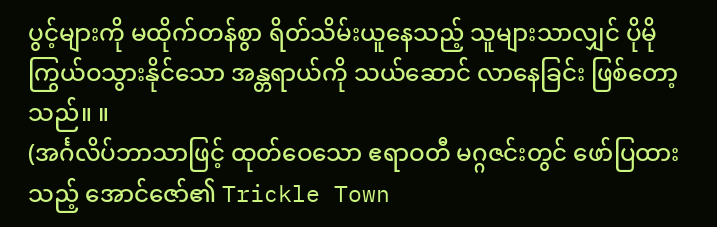ပွင့်များကို မထိုက်တန်စွာ ရိတ်သိမ်းယူနေသည့် သူများသာလျှင် ပိုမိုကြွယ်ဝသွားနိုင်သော အန္တရာယ်ကို သယ်ဆောင် လာနေခြင်း ဖြစ်တော့သည်။ ။
(အင်္ဂလိပ်ဘာသာဖြင့် ထုတ်ဝေသော ဧရာဝတီ မဂ္ဂဇင်းတွင် ဖော်ပြထားသည့် အောင်ဇော်၏ Trickle Town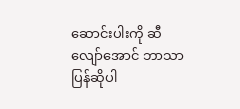ဆောင်းပါးကို ဆီလျော်အောင် ဘာသာပြန်ဆိုပါ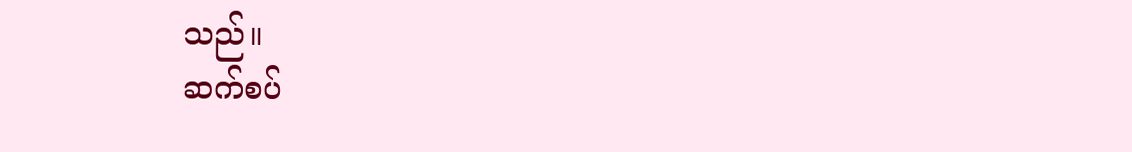သည်။
ဆက်စပ်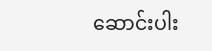ဆောင်းပါး